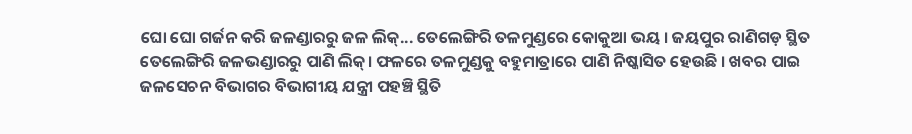ଘୋ ଘୋ ଗର୍ଜନ କରି ଜଳଣ୍ଡାରରୁ ଜଳ ଲିକ୍... ତେଲେଙ୍ଗିରି ତଳମୁଣ୍ଡରେ କୋକୁଆ ଭୟ । ଜୟପୁର ରାଣିଗଡ଼ ସ୍ଥିତ ତେଲେଙ୍ଗିରି ଜଳଭଣ୍ଡାରରୁ ପାଣି ଲିକ୍। ଫଳରେ ତଳମୁଣ୍ଡକୁ ବହୁମାତ୍ରାରେ ପାଣି ନିଷ୍କାସିତ ହେଉଛି । ଖବର ପାଇ ଜଳସେଚନ ବିଭାଗର ବିଭାଗୀୟ ଯନ୍ତ୍ରୀ ପହଞ୍ଚି ସ୍ଥିତି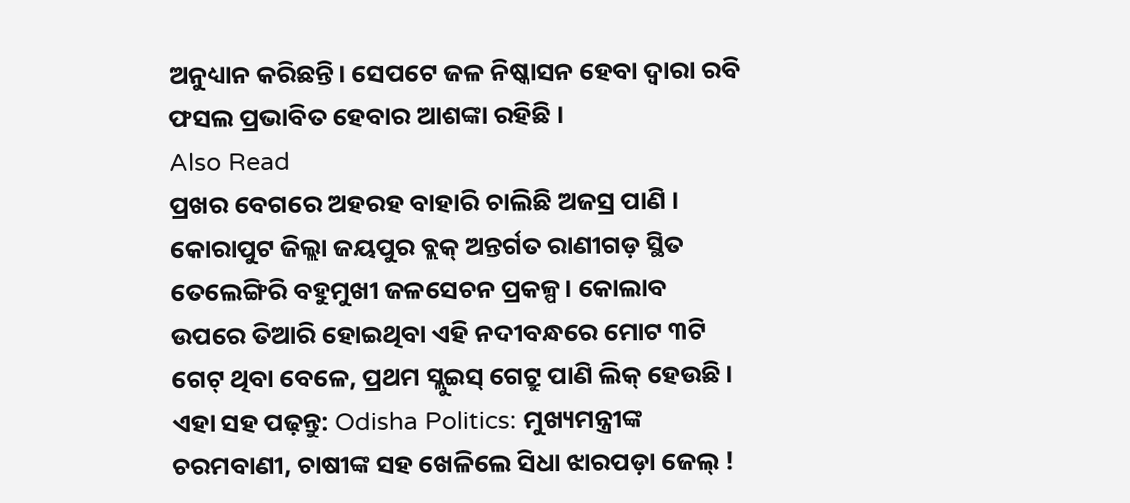ଅନୁଧ୍ୟାନ କରିଛନ୍ତି। ସେପଟେ ଜଳ ନିଷ୍କାସନ ହେବା ଦ୍ୱାରା ରବି ଫସଲ ପ୍ରଭାବିତ ହେବାର ଆଶଙ୍କା ରହିଛି ।
Also Read
ପ୍ରଖର ବେଗରେ ଅହରହ ବାହାରି ଚାଲିଛି ଅଜସ୍ର ପାଣି । କୋରାପୁଟ ଜିଲ୍ଲା ଜୟପୁର ବ୍ଲକ୍ ଅନ୍ତର୍ଗତ ରାଣୀଗଡ଼ ସ୍ଥିତ ତେଲେଙ୍ଗିରି ବହୁମୁଖୀ ଜଳସେଚନ ପ୍ରକଳ୍ପ। କୋଲାବ ଉପରେ ତିଆରି ହୋଇଥିବା ଏହି ନଦୀବନ୍ଧରେ ମୋଟ ୩ଟି ଗେଟ୍ ଥିବା ବେଳେ, ପ୍ରଥମ ସ୍ଲୁଇସ୍ ଗେଟ୍ରୁ ପାଣି ଲିକ୍ ହେଉଛି।
ଏହା ସହ ପଢ଼ନ୍ତୁ: Odisha Politics: ମୁଖ୍ୟମନ୍ତ୍ରୀଙ୍କ ଚରମବାଣୀ, ଚାଷୀଙ୍କ ସହ ଖେଳିଲେ ସିଧା ଝାରପଡ଼ା ଜେଲ୍ !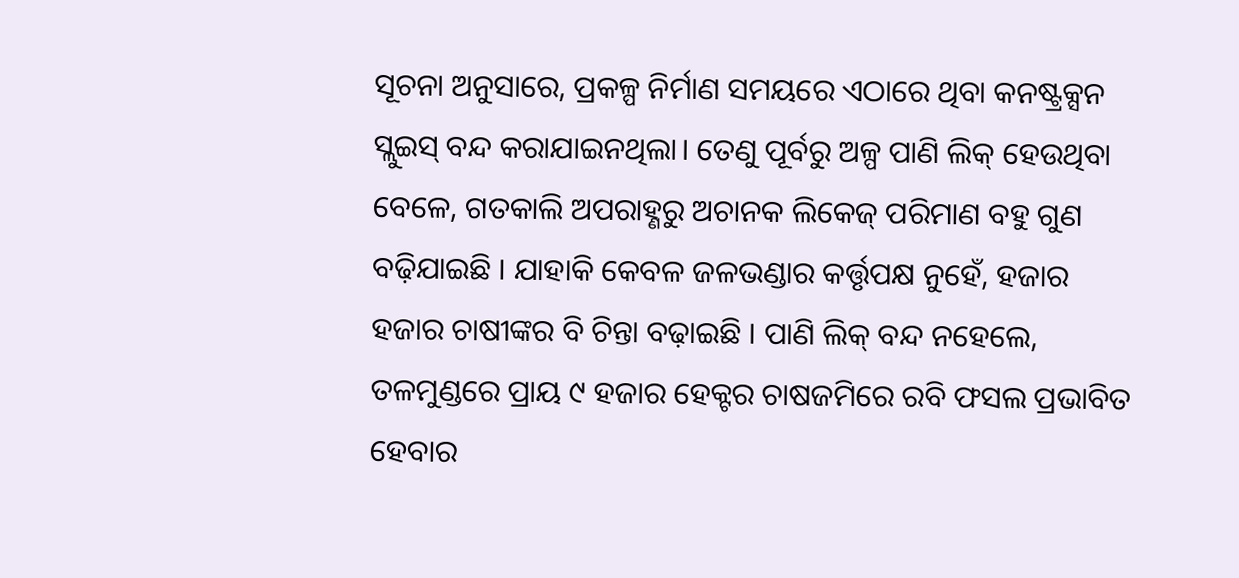ସୂଚନା ଅନୁସାରେ, ପ୍ରକଳ୍ପ ନିର୍ମାଣ ସମୟରେ ଏଠାରେ ଥିବା କନଷ୍ଟ୍ରକ୍ସନ ସ୍ଲୁଇସ୍ ବନ୍ଦ କରାଯାଇନଥିଲା। ତେଣୁ ପୂର୍ବରୁ ଅଳ୍ପ ପାଣି ଲିକ୍ ହେଉଥିବା ବେଳେ, ଗତକାଲି ଅପରାହ୍ଣରୁ ଅଚାନକ ଲିକେଜ୍ ପରିମାଣ ବହୁ ଗୁଣ ବଢ଼ିଯାଇଛି । ଯାହାକି କେବଳ ଜଳଭଣ୍ଡାର କର୍ତ୍ତୃପକ୍ଷ ନୁହେଁ, ହଜାର ହଜାର ଚାଷୀଙ୍କର ବି ଚିନ୍ତା ବଢ଼ାଇଛି । ପାଣି ଲିକ୍ ବନ୍ଦ ନହେଲେ, ତଳମୁଣ୍ଡରେ ପ୍ରାୟ ୯ ହଜାର ହେକ୍ଟର ଚାଷଜମିରେ ରବି ଫସଲ ପ୍ରଭାବିତ ହେବାର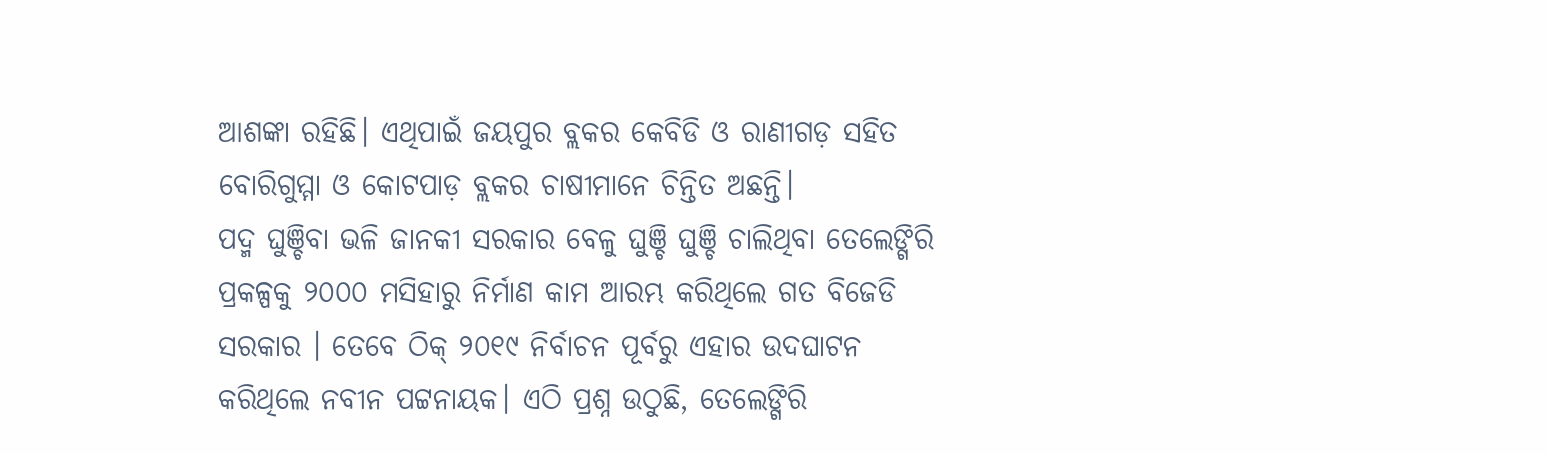ଆଶଙ୍କା ରହିଛି। ଏଥିପାଇଁ ଜୟପୁର ବ୍ଲକର କେବିଡି ଓ ରାଣୀଗଡ଼ ସହିତ ବୋରିଗୁମ୍ମା ଓ କୋଟପାଡ଼ ବ୍ଲକର ଚାଷୀମାନେ ଚିନ୍ତିତ ଅଛନ୍ତି।
ପଦ୍ମ ଘୁଞ୍ଚିବା ଭଳି ଜାନକୀ ସରକାର ବେଳୁ ଘୁଞ୍ଚି ଘୁଞ୍ଚି ଚାଲିଥିବା ତେଲେଙ୍ଗିରି ପ୍ରକଳ୍ପକୁ ୨୦୦୦ ମସିହାରୁ ନିର୍ମାଣ କାମ ଆରମ୍ଭ କରିଥିଲେ ଗତ ବିଜେଡି ସରକାର । ତେବେ ଠିକ୍ ୨୦୧୯ ନିର୍ବାଚନ ପୂର୍ବରୁ ଏହାର ଉଦଘାଟନ କରିଥିଲେ ନବୀନ ପଟ୍ଟନାୟକ। ଏଠି ପ୍ରଶ୍ନ ଉଠୁଛି, ତେଲେଙ୍ଗିରି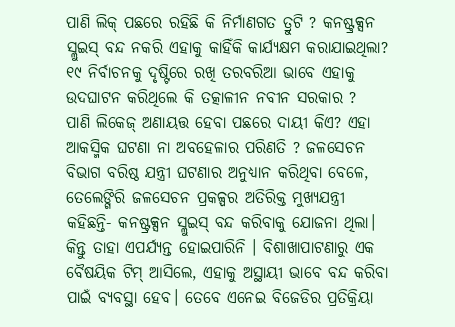ପାଣି ଲିକ୍ ପଛରେ ରହିଛି କି ନିର୍ମାଣଗତ ତ୍ରୁଟି ? କନଷ୍ଟ୍ରକ୍ସନ ସ୍ଲୁଇସ୍ ବନ୍ଦ ନକରି ଏହାକୁ କାହିଁକି କାର୍ଯ୍ୟକ୍ଷମ କରାଯାଇଥିଲା? ୧୯ ନିର୍ବାଚନକୁ ଦୃଷ୍ଟିରେ ରଖି ତରବରିଆ ଭାବେ ଏହାକୁ ଉଦଘାଟନ କରିଥିଲେ କି ତତ୍କାଳୀନ ନବୀନ ସରକାର ?
ପାଣି ଲିକେଜ୍ ଅଣାୟତ୍ତ ହେବା ପଛରେ ଦାୟୀ କିଏ? ଏହା ଆକସ୍ମିକ ଘଟଣା ନା ଅବହେଳାର ପରିଣତି ? ଜଳସେଚନ ବିଭାଗ ବରିଷ୍ଠ ଯନ୍ତ୍ରୀ ଘଟଣାର ଅନୁଧ୍ୟାନ କରିଥିବା ବେଳେ, ତେଲେଙ୍ଗିରି ଜଳସେଚନ ପ୍ରକଳ୍ପର ଅତିରିକ୍ତ ମୁଖ୍ୟଯନ୍ତ୍ରୀ କହିଛନ୍ତି- କନଷ୍ଟ୍ରକ୍ସନ ସ୍ଲୁଇସ୍ ବନ୍ଦ କରିବାକୁ ଯୋଜନା ଥିଲା। କିନ୍ତୁ ତାହା ଏପର୍ଯ୍ୟନ୍ତ ହୋଇପାରିନି । ବିଶାଖାପାଟଣାରୁ ଏକ ବୈଷୟିକ ଟିମ୍ ଆସିଲେ, ଏହାକୁ ଅସ୍ଥାୟୀ ଭାବେ ବନ୍ଦ କରିବା ପାଇଁ ବ୍ୟବସ୍ଥା ହେବ। ତେବେ ଏନେଇ ବିଜେଡିର ପ୍ରତିକ୍ରିୟା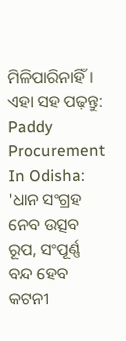ମିଳିପାରିନାହିଁ।
ଏହା ସହ ପଢ଼ନ୍ତୁ: Paddy Procurement In Odisha: 'ଧାନ ସଂଗ୍ରହ ନେବ ଉତ୍ସବ ରୂପ, ସଂପୂର୍ଣ୍ଣ ବନ୍ଦ ହେବ କଟନୀ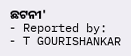ଛଟନୀ'
- Reported by:
- T GOURISHANKAR